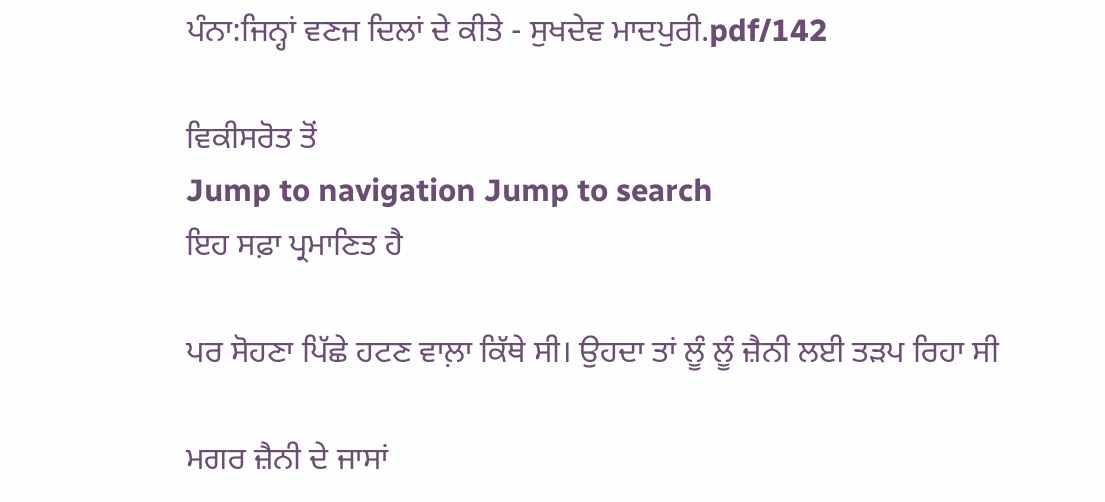ਪੰਨਾ:ਜਿਨ੍ਹਾਂ ਵਣਜ ਦਿਲਾਂ ਦੇ ਕੀਤੇ - ਸੁਖਦੇਵ ਮਾਦਪੁਰੀ.pdf/142

ਵਿਕੀਸਰੋਤ ਤੋਂ
Jump to navigation Jump to search
ਇਹ ਸਫ਼ਾ ਪ੍ਰਮਾਣਿਤ ਹੈ

ਪਰ ਸੋਹਣਾ ਪਿੱਛੇ ਹਟਣ ਵਾਲ਼ਾ ਕਿੱਥੇ ਸੀ। ਉਹਦਾ ਤਾਂ ਲੂੰ ਲੂੰ ਜ਼ੈਨੀ ਲਈ ਤੜਪ ਰਿਹਾ ਸੀ

ਮਗਰ ਜ਼ੈਨੀ ਦੇ ਜਾਸਾਂ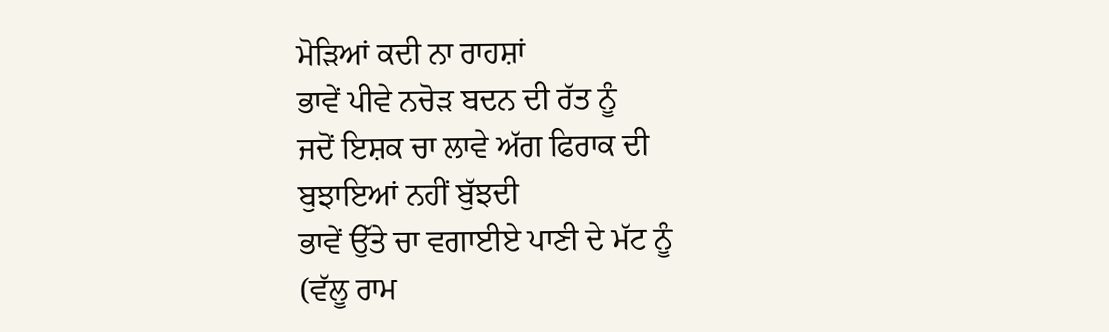ਮੋੜਿਆਂ ਕਦੀ ਨਾ ਰਾਹਸ਼ਾਂ
ਭਾਵੇਂ ਪੀਵੇ ਨਚੋੜ ਬਦਨ ਦੀ ਰੱਤ ਨੂੰ
ਜਦੋਂ ਇਸ਼ਕ ਚਾ ਲਾਵੇ ਅੱਗ ਫਿਰਾਕ ਦੀ
ਬੁਝਾਇਆਂ ਨਹੀਂ ਬੁੱਝਦੀ
ਭਾਵੇਂ ਉੱਤੇ ਚਾ ਵਗਾਈਏ ਪਾਣੀ ਦੇ ਮੱਟ ਨੂੰ
(ਵੱਲੂ ਰਾਮ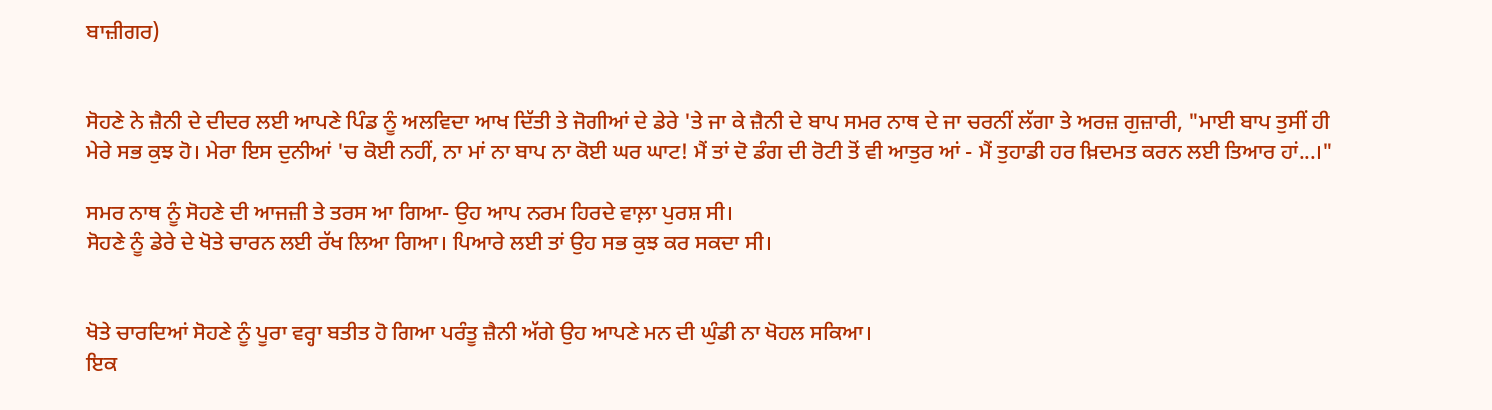ਬਾਜ਼ੀਗਰ)


ਸੋਹਣੇ ਨੇ ਜ਼ੈਨੀ ਦੇ ਦੀਦਰ ਲਈ ਆਪਣੇ ਪਿੰਡ ਨੂੰ ਅਲਵਿਦਾ ਆਖ ਦਿੱਤੀ ਤੇ ਜੋਗੀਆਂ ਦੇ ਡੇਰੇ 'ਤੇ ਜਾ ਕੇ ਜ਼ੈਨੀ ਦੇ ਬਾਪ ਸਮਰ ਨਾਥ ਦੇ ਜਾ ਚਰਨੀਂ ਲੱਗਾ ਤੇ ਅਰਜ਼ ਗੁਜ਼ਾਰੀ, "ਮਾਈ ਬਾਪ ਤੁਸੀਂ ਹੀ ਮੇਰੇ ਸਭ ਕੁਝ ਹੋ। ਮੇਰਾ ਇਸ ਦੁਨੀਆਂ 'ਚ ਕੋਈ ਨਹੀਂ, ਨਾ ਮਾਂ ਨਾ ਬਾਪ ਨਾ ਕੋਈ ਘਰ ਘਾਟ! ਮੈਂ ਤਾਂ ਦੋ ਡੰਗ ਦੀ ਰੋਟੀ ਤੋਂ ਵੀ ਆਤੁਰ ਆਂ - ਮੈਂ ਤੁਹਾਡੀ ਹਰ ਖ਼ਿਦਮਤ ਕਰਨ ਲਈ ਤਿਆਰ ਹਾਂ...।"

ਸਮਰ ਨਾਥ ਨੂੰ ਸੋਹਣੇ ਦੀ ਆਜਜ਼ੀ ਤੇ ਤਰਸ ਆ ਗਿਆ- ਉਹ ਆਪ ਨਰਮ ਹਿਰਦੇ ਵਾਲ਼ਾ ਪੁਰਸ਼ ਸੀ।
ਸੋਹਣੇ ਨੂੰ ਡੇਰੇ ਦੇ ਖੋਤੇ ਚਾਰਨ ਲਈ ਰੱਖ ਲਿਆ ਗਿਆ। ਪਿਆਰੇ ਲਈ ਤਾਂ ਉਹ ਸਭ ਕੁਝ ਕਰ ਸਕਦਾ ਸੀ।


ਖੋਤੇ ਚਾਰਦਿਆਂ ਸੋਹਣੇ ਨੂੰ ਪੂਰਾ ਵਰ੍ਹਾ ਬਤੀਤ ਹੋ ਗਿਆ ਪਰੰਤੂ ਜ਼ੈਨੀ ਅੱਗੇ ਉਹ ਆਪਣੇ ਮਨ ਦੀ ਘੁੰਡੀ ਨਾ ਖੋਹਲ ਸਕਿਆ।
ਇਕ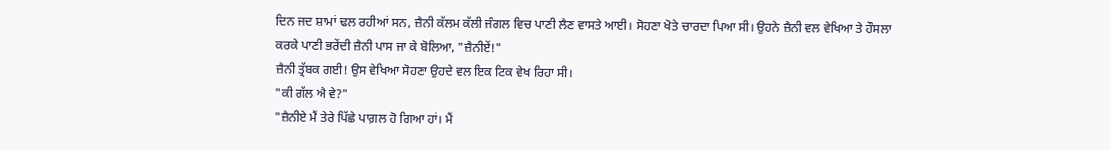ਦਿਨ ਜਦ ਸ਼ਾਮਾਂ ਢਲ ਰਹੀਆਂ ਸਨ, ਜ਼ੈਨੀ ਕੱਲਮ ਕੱਲੀ ਜੰਗਲ ਵਿਚ ਪਾਣੀ ਲੈਣ ਵਾਸਤੇ ਆਈ। ਸੋਹਣਾ ਖੋਤੇ ਚਾਰਦਾ ਪਿਆ ਸੀ। ਉਹਨੇ ਜ਼ੈਨੀ ਵਲ ਵੇਖਿਆ ਤੇ ਹੌਸਲਾ ਕਰਕੇ ਪਾਣੀ ਭਰੇਂਦੀ ਜ਼ੈਨੀ ਪਾਸ ਜਾ ਕੇ ਬੋਲਿਆ, "ਜ਼ੈਨੀਏਂ!"
ਜ਼ੈਨੀ ਤ੍ਰੱਬਕ ਗਈ! ਉਸ ਵੇਖਿਆ ਸੋਹਣਾ ਉਹਦੇ ਵਲ ਇਕ ਟਿਕ ਵੇਖ ਰਿਹਾ ਸੀ।
"ਕੀ ਗੱਲ ਐ ਵੇ?"
"ਜ਼ੈਨੀਏ ਮੈਂ ਤੇਰੇ ਪਿੱਛੇ ਪਾਗ਼ਲ ਹੋ ਗਿਆ ਹਾਂ। ਮੈਂ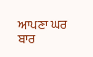ਆਪਣਾ ਘਰ ਬਾਰ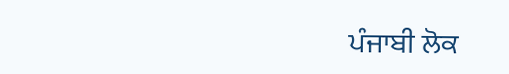ਪੰਜਾਬੀ ਲੋਕ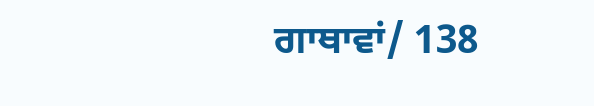ਗਾਥਾਵਾਂ/ 138